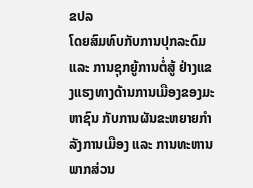ຂປລ
ໂດຍສົມທົບກັບການປຸກລະດົມ ແລະ ການຊຸກຍູ້ການຕໍ່ສູ້ ຢ່າງແຂງແຮງທາງດ້ານການເມືອງຂອງມະຫາຊົນ ກັບການຜັນຂະຫຍາຍກຳລັງການເມືອງ ແລະ ການທະຫານພາກສ່ວນ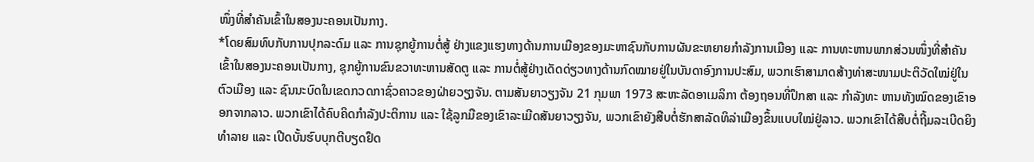ໜຶ່ງທີ່ສຳຄັນເຂົ້າໃນສອງນະຄອນເປັນກາງ.
*ໂດຍສົມທົບກັບການປຸກລະດົມ ແລະ ການຊຸກຍູ້ການຕໍ່ສູ້ ຢ່າງແຂງແຮງທາງດ້ານການເມືອງຂອງມະຫາຊົນກັບການຜັນຂະຫຍາຍກຳລັງການເມືອງ ແລະ ການທະຫານພາກສ່ວນໜຶ່ງທີ່ສຳຄັນເຂົ້າໃນສອງນະຄອນເປັນກາງ, ຊຸກຍູ້ການຂົນຂວາທະຫານສັດຕູ ແລະ ການຕໍ່ສູ້ຢ່າງເດັດດ່ຽວທາງດ້ານກົດໝາຍຢູ່ໃນບັນດາອົງການປະສົມ, ພວກເຮົາສາມາດສ້າງທ່າສະໜາມປະຕິວັດໃໝ່ຢູ່ໃນຕົວເມືອງ ແລະ ຊົນນະບົດໃນເຂດກວດກາຊົ່ວຄາວຂອງຝ່າຍວຽງຈັນ. ຕາມສັນຍາວຽງຈັນ 21 ກຸມພາ 1973 ສະຫະລັດອາເມລິກາ ຕ້ອງຖອນທີ່ປຶກສາ ແລະ ກຳລັງທະ ຫານທັງໝົດຂອງເຂົາອອກຈາກລາວ. ພວກເຂົາໄດ້ຄົບຄິດກຳລັງປະຕິການ ແລະ ໃຊ້ລູກມືຂອງເຂົາລະເມີດສັນຍາວຽງຈັນ, ພວກເຂົາຍັງສືບຕໍ່ຮັກສາລັດທິລ່າເມືອງຂຶ້ນແບບໃໝ່ຢູ່ລາວ. ພວກເຂົາໄດ້ສືບຕໍ່ຖີ້ມລະເບີດຍິງທຳລາຍ ແລະ ເປີດບັ້ນຮົບບຸກຕີບຽດຢຶດ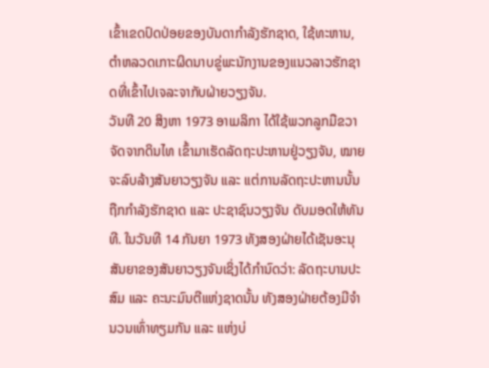ເຂົ້າເຂດປົດປ່ອຍຂອງບັນດາກຳລັງຮັກຊາດ, ໃຊ້ທະຫານ, ຕຳຫລວດເກາະຜິດນາບຂູ່ພະນັກງານຂອງແນວລາວຮັກຊາດທີ່ເຂົ້າໄປເຈລະຈາກັບຝ່າຍວຽງຈັນ.
ວັນທີ 20 ສິງຫາ 1973 ອາເມລິກາ ໄດ້ໃຊ້ພວກລູກມືຂວາຈັດຈາກດິນໄທ ເຂົ້າມາເຮັດລັດຖະປະຫານຢູ່ວຽງຈັນ, ໝາຍຈະລົບລ້າງສັນຍາວຽງຈັນ ແລະ ແຕ່ການລັດຖະປະຫານນັ້ນຖືກກຳລັງຮັກຊາດ ແລະ ປະຊາຊົນວຽງຈັນ ດັບມອດໃຫ້ທັນທີ. ໃນວັນທີ 14 ກັນຍາ 1973 ທັງສອງຝ່າຍໄດ້ເຊັນອະນຸສັນຍາຂອງສັນຍາວຽງຈັນເຊິ່ງໄດ້ກຳນົດວ່າ: ລັດຖະບານປະສົມ ແລະ ຄະນະມົນຕີແຫ່ງຊາດນັ້ນ ທັງສອງຝ່າຍຕ້ອງມີຈຳນວນເທົ່າທຽມກັນ ແລະ ແຫ່ງບ່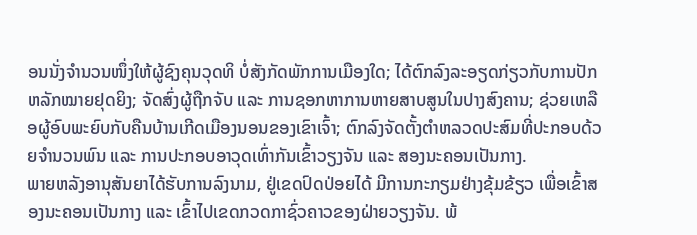ອນນັ່ງຈຳນວນໜຶ່ງໃຫ້ຜູ້ຊົງຄຸນວຸດທິ ບໍ່ສັງກັດພັກການເມືອງໃດ; ໄດ້ຕົກລົງລະອຽດກ່ຽວກັບການປັກຫລັກໝາຍຢຸດຍິງ; ຈັດສົ່ງຜູ້ຖືກຈັບ ແລະ ການຊອກຫາການຫາຍສາບສູນໃນປາງສົງຄານ; ຊ່ວຍເຫລືອຜູ້ອົບພະຍົບກັບຄືນບ້ານເກີດເມືອງນອນຂອງເຂົາເຈົ້າ; ຕົກລົງຈັດຕັ້ງຕຳຫລວດປະສົມທີ່ປະກອບດ້ວຍຈຳນວນພົນ ແລະ ການປະກອບອາວຸດເທົ່າກັນເຂົ້າວຽງຈັນ ແລະ ສອງນະຄອນເປັນກາງ.
ພາຍຫລັງອານຸສັນຍາໄດ້ຮັບການລົງນາມ, ຢູ່ເຂດປົດປ່ອຍໄດ້ ມີການກະກຽມຢ່າງຂຸ້ມຂ້ຽວ ເພື່ອເຂົ້າສອງນະຄອນເປັນກາງ ແລະ ເຂົ້າໄປເຂດກວດກາຊົ່ວຄາວຂອງຝ່າຍວຽງຈັນ. ພ້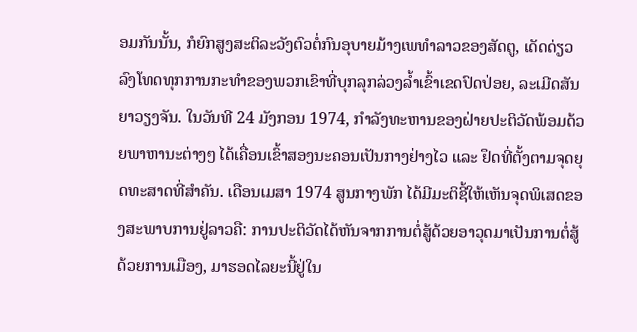ອມກັນນັ້ນ, ກໍຍົກສູງສະຕິລະວັງຕົວຕໍ່ກົນອຸບາຍມ້າງເພທຳລາວຂອງສັດຕູ, ເດັດດ່ຽວລົງໂທດທຸກການກະທຳຂອງພວກເຂົາທີ່ບຸກລຸກລ່ວງລ້ຳເຂົ້າເຂດປົດປ່ອຍ, ລະເມີດສັນຍາວຽງຈັນ. ໃນວັນທີ 24 ມັງກອນ 1974, ກຳລັງທະຫານຂອງຝ່າຍປະຕິວັດພ້ອມດ້ວຍພາຫານະຕ່າງໆ ໄດ້ເຄື່ອນເຂົ້າສອງນະຄອນເປັນກາງຢ່າງໄວ ແລະ ຢຶດທີ່ຕັ້ງຕາມຈຸດຍຸດທະສາດທີ່ສຳຄັນ. ເດືອນເມສາ 1974 ສູນກາງພັກ ໄດ້ມີມະຕິຊີ້ໃຫ້ເຫັນຈຸດພິເສດຂອງສະພາບການຢູ່ລາວຄື: ການປະຕິວັດໄດ້ຫັນຈາກການຕໍ່ສູ້ດ້ວຍອາວຸດມາເປັນການຕໍ່ສູ້ດ້ວຍການເມືອງ, ມາຮອດໄລຍະນີ້ຢູ່ໃນ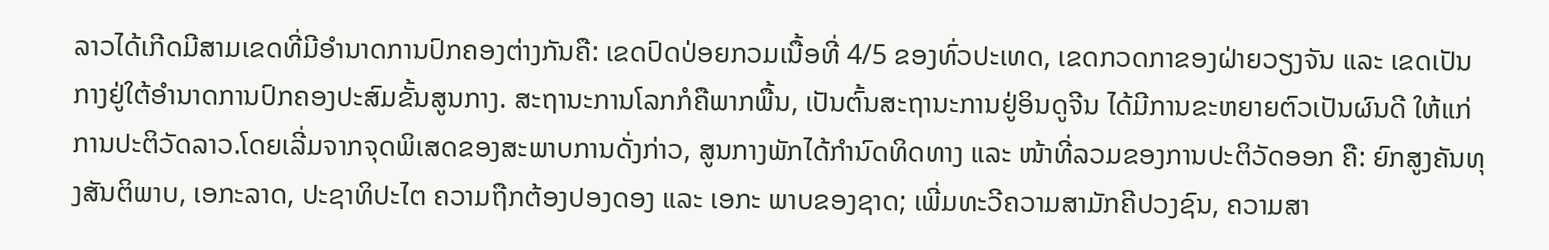ລາວໄດ້ເກີດມີສາມເຂດທີ່ມີອຳນາດການປົກຄອງຕ່າງກັນຄື: ເຂດປົດປ່ອຍກວມເນື້ອທີ່ 4/5 ຂອງທົ່ວປະເທດ, ເຂດກວດກາຂອງຝ່າຍວຽງຈັນ ແລະ ເຂດເປັນກາງຢູ່ໃຕ້ອຳນາດການປົກຄອງປະສົມຂັ້ນສູນກາງ. ສະຖານະການໂລກກໍຄືພາກພື້ນ, ເປັນຕົ້ນສະຖານະການຢູ່ອິນດູຈີນ ໄດ້ມີການຂະຫຍາຍຕົວເປັນຜົນດີ ໃຫ້ແກ່ການປະຕິວັດລາວ.ໂດຍເລີ່ມຈາກຈຸດພິເສດຂອງສະພາບການດັ່ງກ່າວ, ສູນກາງພັກໄດ້ກຳນົດທິດທາງ ແລະ ໜ້າທີ່ລວມຂອງການປະຕິວັດອອກ ຄື: ຍົກສູງຄັນທຸງສັນຕິພາບ, ເອກະລາດ, ປະຊາທິປະໄຕ ຄວາມຖືກຕ້ອງປອງດອງ ແລະ ເອກະ ພາບຂອງຊາດ; ເພີ່ມທະວີຄວາມສາມັກຄີປວງຊົນ, ຄວາມສາ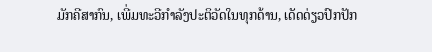ມັກຄີສາກົນ, ເພີ່ມທະວີກຳລັງປະຕິວັດໃນທຸກດ້ານ, ເດັດດ່ຽວປົກປັກ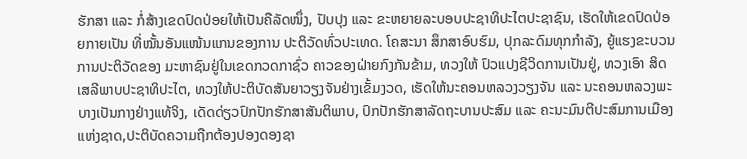ຮັກສາ ແລະ ກໍ່ສ້າງເຂດປົດປ່ອຍໃຫ້ເປັນຄືລັດໜຶ່ງ, ປັບປຸງ ແລະ ຂະຫຍາຍລະບອບປະຊາທິປະໄຕປະຊາຊົນ, ເຮັດໃຫ້ເຂດປົດປ່ອຍກາຍເປັນ ທີ່ໝັ້ນອັນແໜ້ນແກນຂອງການ ປະຕິວັດທົ່ວປະເທດ. ໂຄສະນາ ສຶກສາອົບຮົມ, ປຸກລະດົມທຸກກຳລັງ, ຍູ້ແຮງຂະບວນການປະຕິວັດຂອງ ມະຫາຊົນຢູ່ໃນເຂດກວດກາຊົ່ວ ຄາວຂອງຝ່າຍກົງກັນຂ້າມ, ທວງໃຫ້ ປົວແປງຊີວິດການເປັນຢູ່, ທວງເອົາ ສິດເສລີພາບປະຊາທິປະໄຕ, ທວງໃຫ້ປະຕິບັດສັນຍາວຽງຈັນຢ່າງເຂັ້ມງວດ, ເຮັດໃຫ້ນະຄອນຫລວງວຽງຈັນ ແລະ ນະຄອນຫລວງພະບາງເປັນກາງຢ່າງແທ້ຈິງ, ເດັດດ່ຽວປົກປັກຮັກສາສັນຕິພາບ, ປົກປັກຮັກສາລັດຖະບານປະສົມ ແລະ ຄະນະມົນຕີປະສົມການເມືອງ ແຫ່ງຊາດ,ປະຕິບັດຄວາມຖືກຕ້ອງປອງດອງຊາ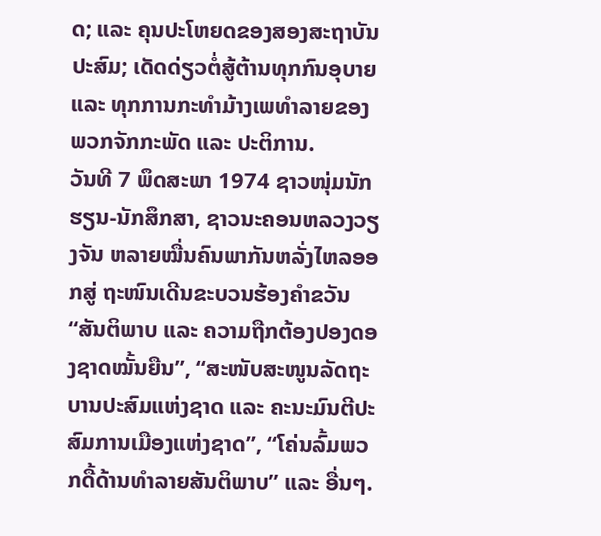ດ; ແລະ ຄຸນປະໂຫຍດຂອງສອງສະຖາບັນປະສົມ; ເດັດດ່ຽວຕໍ່ສູ້ຕ້ານທຸກກົນອຸບາຍ ແລະ ທຸກການກະທຳມ້າງເພທຳລາຍຂອງພວກຈັກກະພັດ ແລະ ປະຕິການ.
ວັນທີ 7 ພຶດສະພາ 1974 ຊາວໜຸ່ມນັກຮຽນ-ນັກສຶກສາ, ຊາວນະຄອນຫລວງວຽງຈັນ ຫລາຍໝື່ນຄົນພາກັນຫລັ່ງໄຫລອອກສູ່ ຖະໜົນເດີນຂະບວນຮ້ອງຄຳຂວັນ “ສັນຕິພາບ ແລະ ຄວາມຖືກຕ້ອງປອງດອງຊາດໝັ້ນຍືນ”, “ສະໜັບສະໜູນລັດຖະບານປະສົມແຫ່ງຊາດ ແລະ ຄະນະມົນຕີປະສົມການເມືອງແຫ່ງຊາດ”, “ໂຄ່ນລົ້ມພວກດື້ດ້ານທຳລາຍສັນຕິພາບ” ແລະ ອື່ນໆ.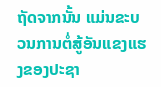ຖັດຈາກນັ້ນ ແມ່ນຂະບວນການຕໍ່ສູ້ອັນແຂງແຮງຂອງປະຊາ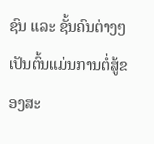ຊົນ ແລະ ຊັ້ນຄົນຕ່າງໆ ເປັນຕົ້ນແມ່ນການຕໍ່ສູ້ຂອງສະ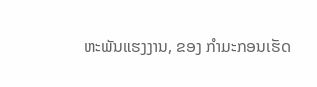ຫະພັນແຮງງານ, ຂອງ ກຳມະກອນເຮັດ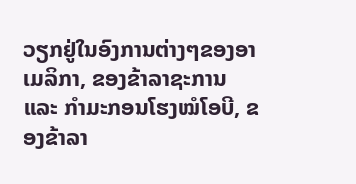ວຽກຢູ່ໃນອົງການຕ່າງໆຂອງອາເມລິກາ, ຂອງຂ້າລາຊະການ ແລະ ກຳມະກອນໂຮງໝໍໂອບີ, ຂອງຂ້າລາ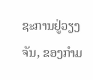ຊະການຢູ່ວຽງຈັນ, ຂອງກຳມ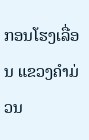ກອນໂຮງເລື່ອນ ແຂວງຄຳມ່ວນ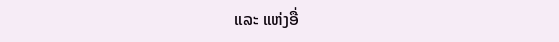ແລະ ແຫ່ງອື່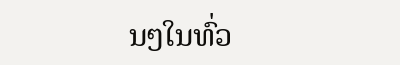ນໆໃນທົ່ວ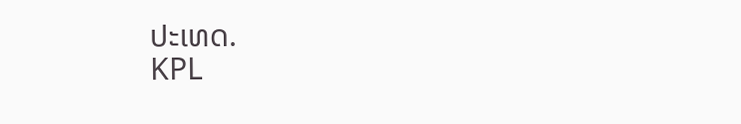ປະເທດ.
KPL